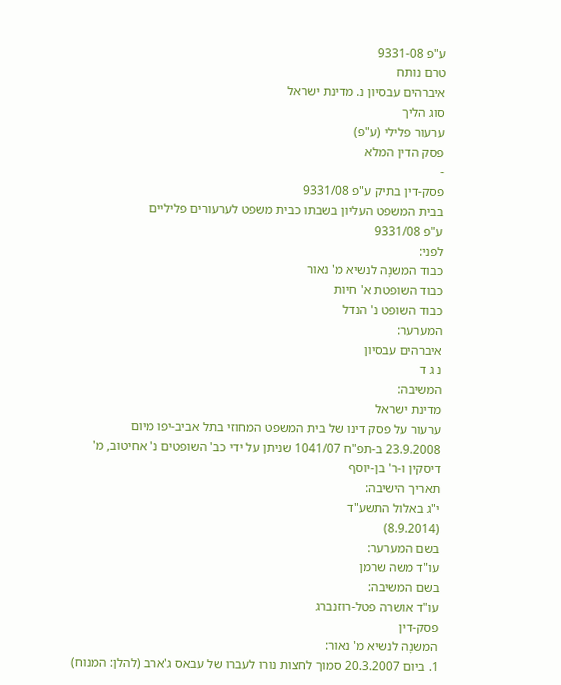ע"פ 9331-08
טרם נותח
איברהים עבסיון נ. מדינת ישראל
סוג הליך
ערעור פלילי (ע"פ)
פסק הדין המלא
-
פסק-דין בתיק ע"פ 9331/08
בבית המשפט העליון בשבתו כבית משפט לערעורים פליליים
ע"פ 9331/08
לפני:
כבוד המשנָה לנשיא מ' נאור
כבוד השופטת א' חיות
כבוד השופט נ' הנדל
המערער:
איברהים עבסיון
נ ג ד
המשיבה:
מדינת ישראל
ערעור על פסק דינו של בית המשפט המחוזי בתל אביב-יפו מיום 23.9.2008 ב-תפ"ח 1041/07 שניתן על ידי כב' השופטים נ' אחיטוב, מ' דיסקין ו-ר' בן-יוסף
תאריך הישיבה:
י"ג באלול התשע"ד
(8.9.2014)
בשם המערער:
עו"ד משה שרמן
בשם המשיבה:
עו"ד אושרה פטל-רוזנברג
פסק-דין
המשנָה לנשיא מ' נאור:
1. ביום 20.3.2007 סמוך לחצות נורו לעברו של עבאס ג'ארב (להלן: המנוח)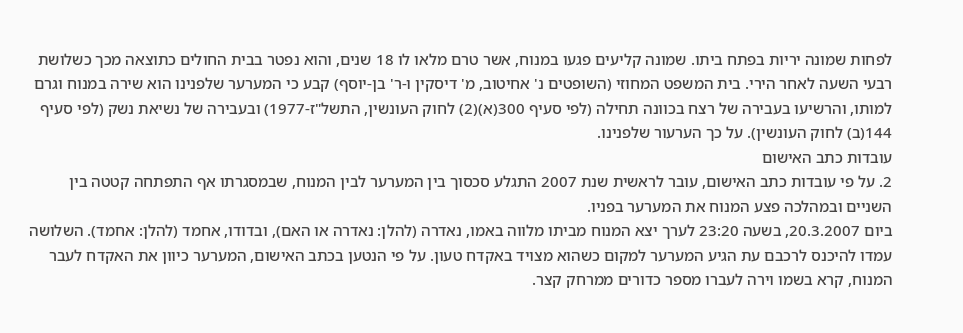לפחות שמונה יריות בפתח ביתו. שמונה קליעים פגעו במנוח, אשר טרם מלאו לו 18 שנים, והוא נפטר בבית החולים כתוצאה מכך כשלושת רבעי השעה לאחר הירי. בית המשפט המחוזי (השופטים נ' אחיטוב, מ' דיסקין ו-ר' בן-יוסף) קבע כי המערער שלפנינו הוא שירה במנוח וגרם למותו, והרשיעו בעבירה של רצח בכוונה תחילה (לפי סעיף 300(א)(2) לחוק העונשין, התשל"ז-1977) ובעבירה של נשיאת נשק (לפי סעיף 144(ב) לחוק העונשין). על כך הערעור שלפנינו.
עובדות כתב האישום
2. על פי עובדות כתב האישום, עובר לראשית שנת 2007 התגלע סכסוך בין המערער לבין המנוח, שבמסגרתו אף התפתחה קטטה בין השניים ובמהלכה פצע המנוח את המערער בפניו.
ביום 20.3.2007, בשעה 23:20 לערך יצא המנוח מביתו מלווה באמו, נאדרה (להלן: נאדרה או האם), ובדודו, אחמד (להלן: אחמד). השלושה עמדו להיכנס לרכבם עת הגיע המערער למקום כשהוא מצויד באקדח טעון. על פי הנטען בכתב האישום, המערער כיוון את האקדח לעבר המנוח, קרא בשמו וירה לעברו מספר כדורים ממרחק קצר.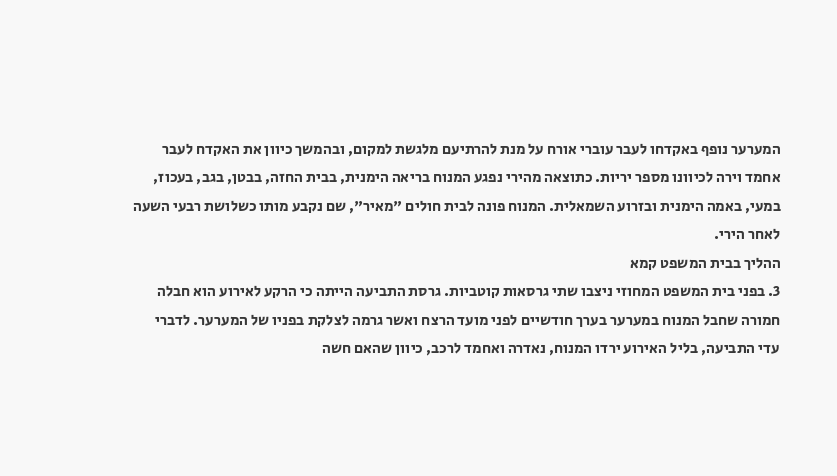המערער נופף באקדחו לעבר עוברי אורח על מנת להרתיעם מלגשת למקום, ובהמשך כיוון את האקדח לעבר אחמד וירה לכיוונו מספר יריות. כתוצאה מהירי נפגע המנוח בריאה הימנית, בבית החזה, בבטן, בגב, בעכוז, במעי, באמה הימנית ובזרוע השמאלית. המנוח פונה לבית חולים "מאיר", שם נקבע מותו כשלושת רבעי השעה לאחר הירי.
ההליך בבית המשפט קמא
3. בפני בית המשפט המחוזי ניצבו שתי גרסאות קוטביות. גרסת התביעה הייתה כי הרקע לאירוע הוא חבלה חמורה שחבל המנוח במערער בערך חודשיים לפני מועד הרצח ואשר גרמה לצלקת בפניו של המערער. לדברי עדי התביעה, בליל האירוע ירדו המנוח, נאדרה ואחמד לרכב, כיוון שהאם חשה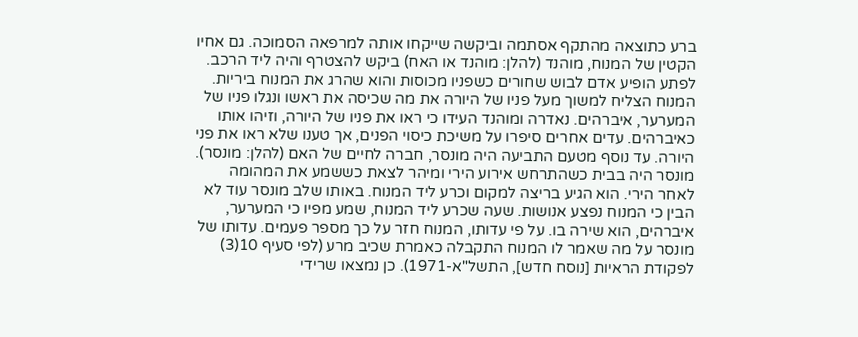ברע כתוצאה מהתקף אסתמה וביקשה שייקחו אותה למרפאה הסמוכה. גם אחיו הקטין של המנוח, מוהנד (להלן: מוהנד או האח) ביקש להצטרף והיה ליד הרכב. לפתע הופיע אדם לבוש שחורים כשפניו מכוסות והוא שהרג את המנוח ביריות. המנוח הצליח למשוך מעל פניו של היורה את מה שכיסה את ראשו ונגלו פניו של המערער, איברהים. נאדרה ומוהנד העידו כי ראו את פניו של היורה, וזיהו אותו כאיברהים. עדים אחרים סיפרו על משיכת כיסוי הפנים, אך טענו שלא ראו את פני היורה. עד נוסף מטעם התביעה היה מונסר, חברה לחיים של האם (להלן: מונסר). מונסר היה בבית כשהתרחש אירוע הירי ומיהר לצאת כששמע את המהומה לאחר הירי. הוא הגיע בריצה למקום וכרע ליד המנוח. באותו שלב מונסר עוד לא הבין כי המנוח נפצע אנושות. שעה שכרע ליד המנוח, שמע מפיו כי המערער, איברהים, הוא שירה בו. על פי עדותו, המנוח חזר על כך מספר פעמים. עדותו של מונסר על מה שאמר לו המנוח התקבלה כאמרת שכיב מרע (לפי סעיף 10(3) לפקודת הראיות [נוסח חדש], התשל"א-1971). כן נמצאו שרידי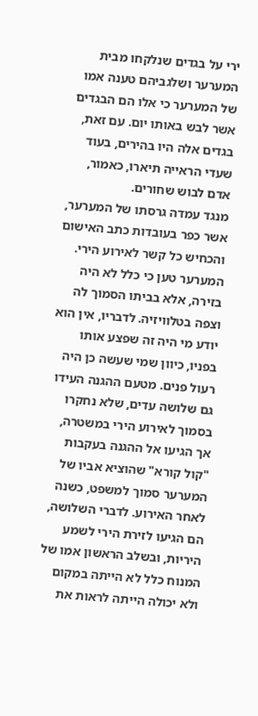ירי על בגדים שנלקחו מבית המערער ושלגביהם טענה אמו של המערער כי אלו הם הבגדים אשר לבש באותו יום. עם זאת, בגדים אלה היו בהירים, בעוד שעדי הראייה תיארו, כאמור, אדם לבוש שחורים.
מנגד עמדה גרסתו של המערער, אשר כפר בעובדות כתב האישום והכחיש כל קשר לאירוע הירי. המערער טען כי כלל לא היה בזירה, אלא בביתו הסמוך לה וצפה בטלוויזיה. לדבריו, אין הוא יודע מי היה זה שפצע אותו בפניו, כיוון שמי שעשה כן היה רעול פנים. מטעם ההגנה העידו גם שלושה עדים, שלא נחקרו בסמוך לאירוע הירי במשטרה, אך הגיעו אל ההגנה בעקבות "קול קורא" שהוציא אביו של המערער סמוך למשפט, כשנה לאחר האירוע. לדברי השלושה, הם הגיעו לזירת הירי לשמע היריות, ובשלב הראשון אמו של המנוח כלל לא הייתה במקום ולא יכולה הייתה לראות את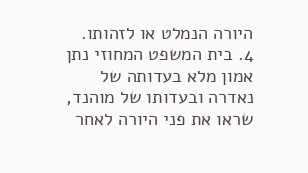היורה הנמלט או לזהותו.
4. בית המשפט המחוזי נתן אמון מלא בעדותה של נאדרה ובעדותו של מוהנד, שראו את פני היורה לאחר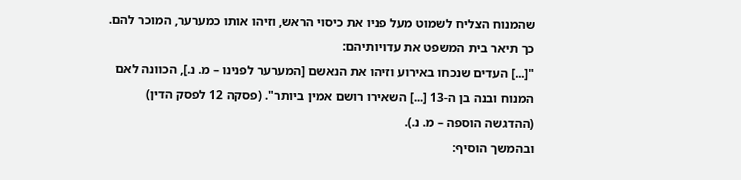שהמנוח הצליח לשמוט מעל פניו את כיסוי הראש, וזיהו אותו כמערער, המוכר להם. כך תיאר בית המשפט את עדויותיהם:
"[...] העדים שנכחו באירוע וזיהו את הנאשם [המערער לפנינו – מ. נ.], הכוונה לאם המנוח ובנה בן ה-13 [...] השאירו רושם אמין ביותר". (פסקה 12 לפסק הדין) (ההדגשה הוספה – מ. נ.).
ובהמשך הוסיף: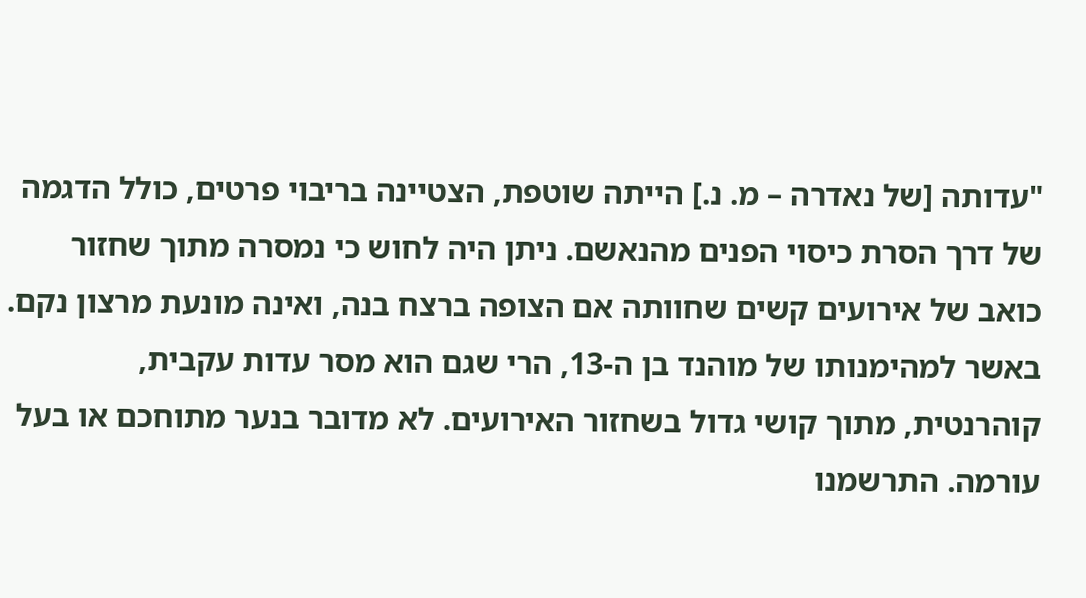"עדותה [של נאדרה – מ. נ.] הייתה שוטפת, הצטיינה בריבוי פרטים, כולל הדגמה של דרך הסרת כיסוי הפנים מהנאשם. ניתן היה לחוש כי נמסרה מתוך שחזור כואב של אירועים קשים שחוותה אם הצופה ברצח בנה, ואינה מונעת מרצון נקם.
באשר למהימנותו של מוהנד בן ה-13, הרי שגם הוא מסר עדות עקבית, קוהרנטית, מתוך קושי גדול בשחזור האירועים. לא מדובר בנער מתוחכם או בעל עורמה. התרשמנו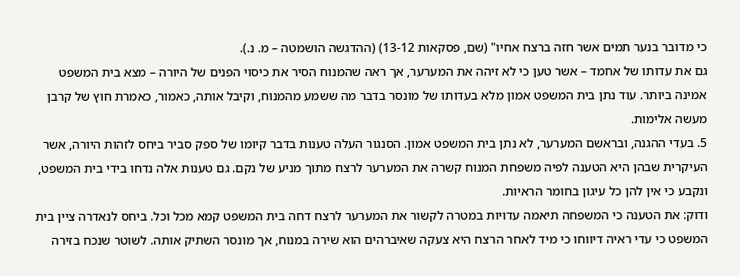כי מדובר בנער תמים אשר חזה ברצח אחיו" (שם, פסקאות 13-12) (ההדגשה הושמטה – מ. נ.).
גם את עדותו של אחמד – אשר טען כי לא זיהה את המערער, אך ראה שהמנוח הסיר את כיסוי הפנים של היורה – מצא בית המשפט אמינה ביותר. עוד נתן בית המשפט אמון מלא בעדותו של מונסר בדבר מה ששמע מהמנוח, וקיבל אותה, כאמור, כאמרת חוץ של קרבן מעשה אלימות.
5. בעדי ההגנה, ובראשם המערער, לא נתן בית המשפט אמון. הסנגור העלה טענות בדבר קיומו של ספק סביר ביחס לזהות היורה, אשר העיקרית שבהן היא הטענה לפיה משפחת המנוח קשרה את המערער לרצח מתוך מניע של נקם. גם טענות אלה נדחו בידי בית המשפט, ונקבע כי אין להן כל עיגון בחומר הראיות.
ודוק: את הטענה כי המשפחה תיאמה עדויות במטרה לקשור את המערער לרצח דחה בית המשפט קמא מכל וכל. ביחס לנאדרה ציין בית המשפט כי עדי ראיה דיווחו כי מיד לאחר הרצח היא צעקה שאיברהים הוא שירה במנוח, אך מונסר השתיק אותה. לשוטר שנכח בזירה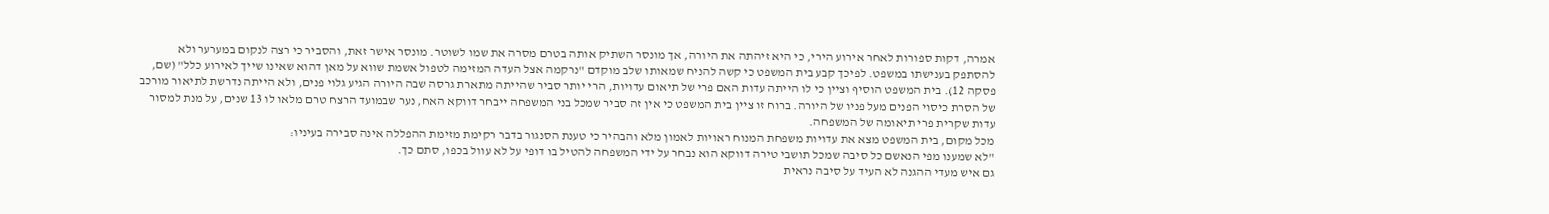אמרה, דקות ספורות לאחר אירוע הירי, כי היא זיהתה את היורה, אך מונסר השתיק אותה בטרם מסרה את שמו לשוטר. מונסר אישר זאת, והסביר כי רצה לנקום במערער ולא להסתפק בענישתו במשפט. לפיכך קבע בית המשפט כי קשה להניח שמאותו שלב מוקדם "נרקמה אצל העדה המזימה לטפול אשמת שווא על מאן דהוא שאינו שייך לאירוע כלל" (שם, פסקה 12). בית המשפט הוסיף וציין כי לו הייתה עדות האם פרי של תיאום עדויות, הרי יותר סביר שהייתה מתארת גרסה שבה היורה הגיע גלוי פנים, ולא הייתה נדרשת לתיאור מורכב של הסרת כיסוי הפנים מעל פניו של היורה. ברוח זו ציין בית המשפט כי אין זה סביר שמכל בני המשפחה ייבחר דווקא האח, נער שבמועד הרצח טרם מלאו לו 13 שנים, על מנת למסור עדות שקרית פרי תיאומה של המשפחה.
מכל מקום, בית המשפט מצא את עדויות משפחת המנוח ראויות לאמון מלא והבהיר כי טענת הסנגור בדבר רקימת מזימת ההפללה אינה סבירה בעיניו:
"לא שמענו מפי הנאשם כל סיבה שמכל תושבי טירה דווקא הוא נבחר על ידי המשפחה להטיל בו דופי על לא עוול בכפו, סתם כך.
גם איש מעדי ההגנה לא העיד על סיבה נראית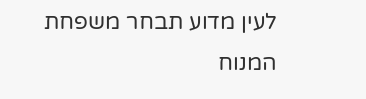לעין מדוע תבחר משפחת המנוח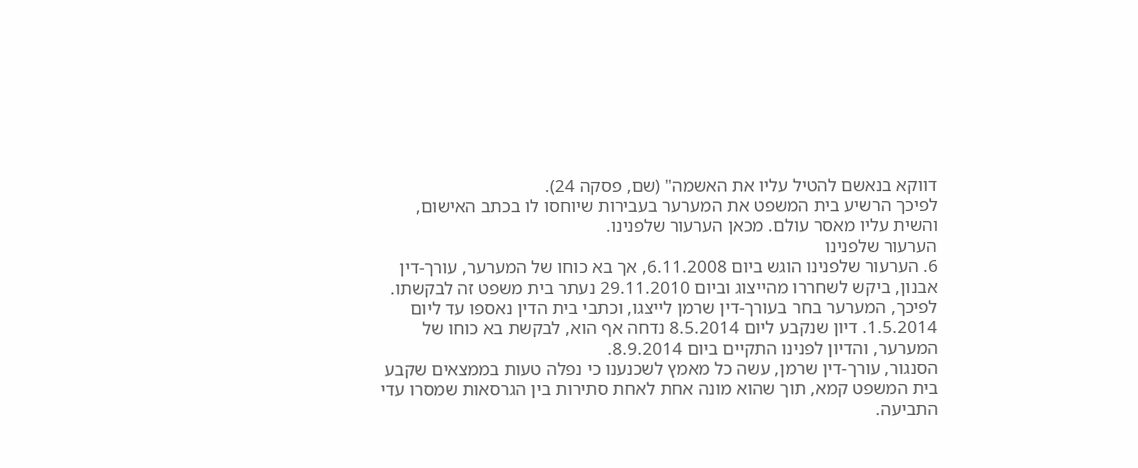דווקא בנאשם להטיל עליו את האשמה" (שם, פסקה 24).
לפיכך הרשיע בית המשפט את המערער בעבירות שיוחסו לו בכתב האישום, והשית עליו מאסר עולם. מכאן הערעור שלפנינו.
הערעור שלפנינו
6. הערעור שלפנינו הוגש ביום 6.11.2008, אך בא כוחו של המערער, עורך-דין אבנון, ביקש לשחררו מהייצוג וביום 29.11.2010 נעתר בית משפט זה לבקשתו. לפיכך, המערער בחר בעורך-דין שרמן לייצגו, וכתבי בית הדין נאספו עד ליום 1.5.2014. דיון שנקבע ליום 8.5.2014 נדחה אף הוא, לבקשת בא כוחו של המערער, והדיון לפנינו התקיים ביום 8.9.2014.
הסנגור, עורך-דין שרמן, עשה כל מאמץ לשכנענו כי נפלה טעות בממצאים שקבע בית המשפט קמא, תוך שהוא מונה אחת לאחת סתירות בין הגרסאות שמסרו עדי התביעה.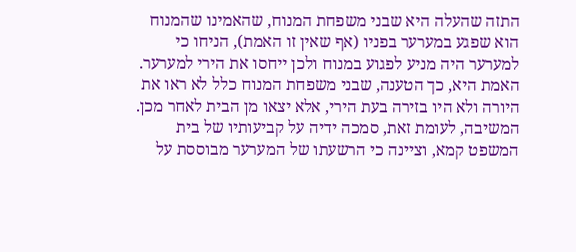התזה שהעלה היא שבני משפחת המנוח, שהאמינו שהמנוח הוא שפגע במערער בפניו (אף שאין זו האמת), הניחו כי למערער היה מניע לפגוע במנוח ולכן ייחסו את הירי למערער. האמת היא, כך הטענה, שבני משפחת המנוח כלל לא ראו את היורה ולא היו בזירה בעת הירי, אלא יצאו מן הבית לאחר מכן.
המשיבה, לעומת זאת, סמכה ידיה על קביעותיו של בית המשפט קמא, וציינה כי הרשעתו של המערער מבוססת על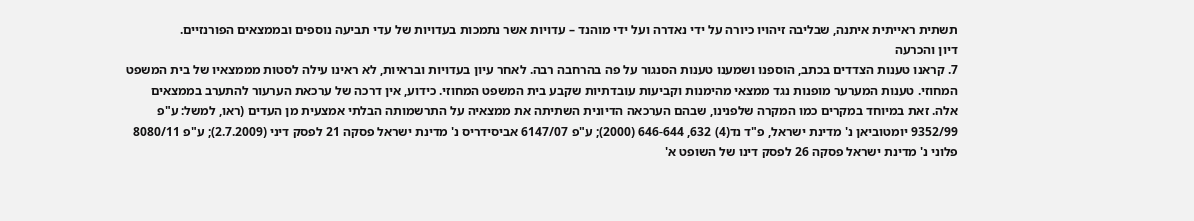תשתית ראייתית איתנה, שבליבה זיהויו כיורה על ידי נאדרה ועל ידי מוהנד – עדויות אשר נתמכות בעדויות של עדי תביעה נוספים ובממצאים הפורנזיים.
דיון והכרעה
7. קראנו טענות הצדדים בכתב, הוספנו ושמענו טענות הסנגור על פה בהרחבה רבה. לאחר עיון בעדויות ובראיות, לא ראינו עילה לסטות מממצאיו של בית המשפט המחוזי. טענות המערער מופנות נגד ממצאי מהימנות וקביעות עובדתיות שקבע בית המשפט המחוזי. כידוע, אין דרכה של ערכאת הערעור להתערב בממצאים אלה. זאת במיוחד במקרים כמו המקרה שלפנינו, שבהם הערכאה הדיונית השתיתה את ממצאיה על התרשמותה הבלתי אמצעית מן העדים (ראו, למשל: ע"פ 9352/99 יומטוביאן נ' מדינת ישראל, פ"ד נד(4) 632, 646-644 (2000); ע"פ 6147/07 אביסידריס נ' מדינת ישראל פסקה 21 לפסק דיני (2.7.2009); ע"פ 8080/11 פלוני נ' מדינת ישראל פסקה 26 לפסק דינו של השופט א'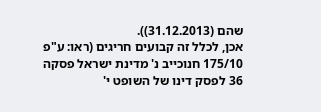שהם (31.12.2013)).
אכן, לכלל זה קבועים חריגים (ראו: ע"פ 175/10 חנוכייב נ' מדינת ישראל פסקה 36 לפסק דינו של השופט י'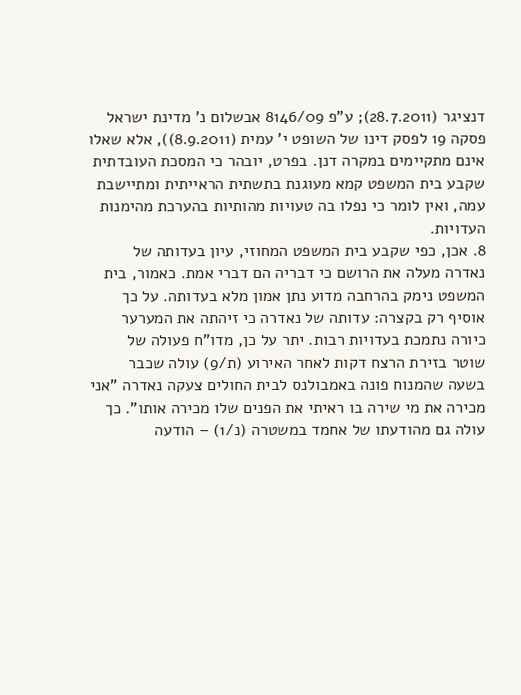דנציגר (28.7.2011); ע"פ 8146/09 אבשלום נ' מדינת ישראל פסקה 19 לפסק דינו של השופט י' עמית (8.9.2011)), אלא שאלו אינם מתקיימים במקרה דנן. בפרט, יובהר כי המסכת העובדתית שקבע בית המשפט קמא מעוגנת בתשתית הראייתית ומתיישבת עמה, ואין לומר כי נפלו בה טעויות מהותיות בהערכת מהימנות העדויות.
8. אכן, כפי שקבע בית המשפט המחוזי, עיון בעדותה של נאדרה מעלה את הרושם כי דבריה הם דברי אמת. כאמור, בית המשפט נימק בהרחבה מדוע נתן אמון מלא בעדותה. על כך אוסיף רק בקצרה: עדותה של נאדרה כי זיהתה את המערער כיורה נתמכת בעדויות רבות. יתר על כן, מדו"ח פעולה של שוטר בזירת הרצח דקות לאחר האירוע (ת/9) עולה שכבר בשעה שהמנוח פונה באמבולנס לבית החולים צעקה נאדרה "אני מכירה את מי שירה בו ראיתי את הפנים שלו מכירה אותו". כך עולה גם מהודעתו של אחמד במשטרה (נ/1) – הודעה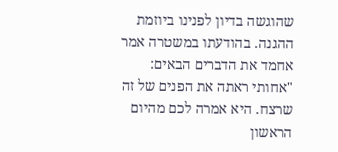שהוגשה בדיון לפנינו ביוזמת ההגנה. בהודעתו במשטרה אמר אחמד את הדברים הבאים:
"אחותי ראתה את הפנים של זה שרצח. היא אמרה לכם מהיום הראשון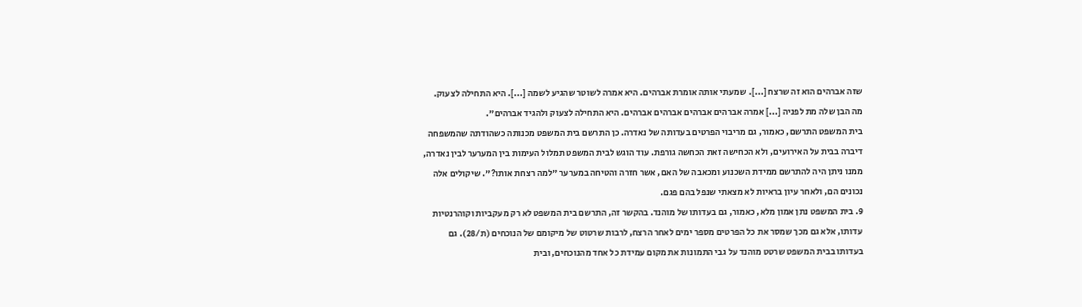שזה אברהים הוא זה שרצח [...]. שמעתי אותה אומרת אברהים. היא אמרה לשוטר שהגיע לשמה [...]. היא התחילה לצעוק. מה הבן שלה מת לפניה [...] אמרה אברהים אברהים אברהים אברהים. היא התחילה לצעוק ולהגיד אברהים".
בית המשפט התרשם, כאמור, גם מריבוי הפרטים בעדותה של נאדרה. כן התרשם בית המשפט מכנותה כשהודתה שהמשפחה דיברה בבית על האירועים, ולא הכחישה זאת הכחשה גורפת. עוד הוגש לבית המשפט תמלול העימות בין המערער לבין נאדרה, ממנו ניתן היה להתרשם ממידת השכנוע ומכאבה של האם, אשר חזרה והטיחה במערער "למה רצחת אותו?". שיקולים אלה נכונים הם, ולאחר עיון בראיות לא מצאתי שנפל בהם פגם.
9. בית המשפט נתן אמון מלא, כאמור, גם בעדותו של מוהנד. בהקשר זה, התרשם בית המשפט לא רק מעקביות וקוהרנטיות עדותו, אלא גם מכך שמסר את כל הפרטים מספר ימים לאחר הרצח, לרבות שרטוט של מיקומם של הנוכחים (ת/28). גם בעדותו בבית המשפט שרטט מוהנד על גבי התמונות את מקום עמידת כל אחד מהנוכחים, ובית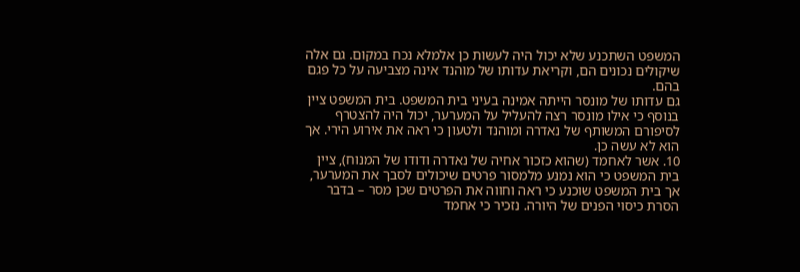המשפט השתכנע שלא יכול היה לעשות כן אלמלא נכח במקום. גם אלה שיקולים נכונים הם, וקריאת עדותו של מוהנד אינה מצביעה על כל פגם בהם.
גם עדותו של מונסר הייתה אמינה בעיני בית המשפט. בית המשפט ציין בנוסף כי אילו מונסר רצה להעליל על המערער, יכול היה להצטרף לסיפורם המשותף של נאדרה ומוהנד ולטעון כי ראה את אירוע הירי. אך הוא לא עשה כן.
10. אשר לאחמד (שהוא כזכור אחיה של נאדרה ודודו של המנוח), ציין בית המשפט כי הוא נמנע מלמסור פרטים שיכולים לסבך את המערער, אך בית המשפט שוכנע כי ראה וחווה את הפרטים שכן מסר – בדבר הסרת כיסוי הפנים של היורה. נזכיר כי אחמד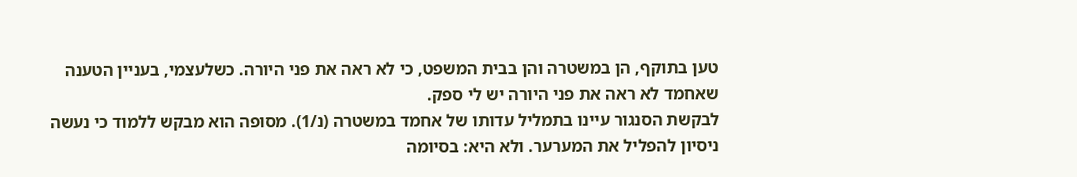טען בתוקף, הן במשטרה והן בבית המשפט, כי לא ראה את פני היורה. כשלעצמי, בעניין הטענה שאחמד לא ראה את פני היורה יש לי ספק.
לבקשת הסנגור עיינו בתמליל עדותו של אחמד במשטרה (נ/1). מסופה הוא מבקש ללמוד כי נעשה ניסיון להפליל את המערער. ולא היא: בסיומה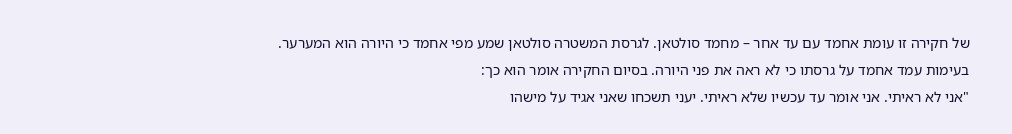של חקירה זו עומת אחמד עם עד אחר – מחמד סולטאן. לגרסת המשטרה סולטאן שמע מפי אחמד כי היורה הוא המערער. בעימות עמד אחמד על גרסתו כי לא ראה את פני היורה. בסיום החקירה אומר הוא כך:
"אני לא ראיתי. אני אומר עד עכשיו שלא ראיתי. יעני תשכחו שאני אגיד על מישהו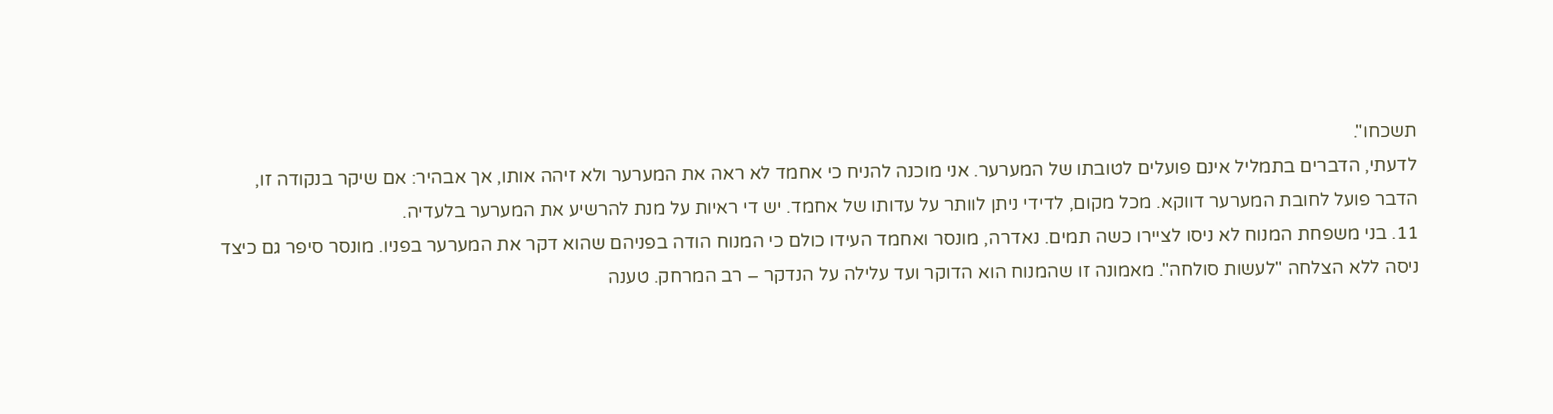תשכחו".
לדעתי, הדברים בתמליל אינם פועלים לטובתו של המערער. אני מוכנה להניח כי אחמד לא ראה את המערער ולא זיהה אותו, אך אבהיר: אם שיקר בנקודה זו, הדבר פועל לחובת המערער דווקא. מכל מקום, לדידי ניתן לוותר על עדותו של אחמד. יש די ראיות על מנת להרשיע את המערער בלעדיה.
11. בני משפחת המנוח לא ניסו לציירו כשה תמים. נאדרה, מונסר ואחמד העידו כולם כי המנוח הודה בפניהם שהוא דקר את המערער בפניו. מונסר סיפר גם כיצד ניסה ללא הצלחה "לעשות סולחה". מאמונה זו שהמנוח הוא הדוקר ועד עלילה על הנדקר – רב המרחק. טענה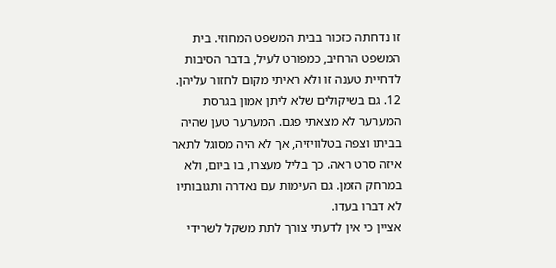זו נדחתה כזכור בבית המשפט המחוזי. בית המשפט הרחיב, כמפורט לעיל, בדבר הסיבות לדחיית טענה זו ולא ראיתי מקום לחזור עליהן.
12. גם בשיקולים שלא ליתן אמון בגרסת המערער לא מצאתי פגם. המערער טען שהיה בביתו וצפה בטלוויזיה, אך לא היה מסוגל לתאר איזה סרט ראה. כך בליל מעצרו, בו ביום, ולא במרחק הזמן. גם העימות עם נאדרה ותגובותיו לא דברו בעדו.
אציין כי אין לדעתי צורך לתת משקל לשרידי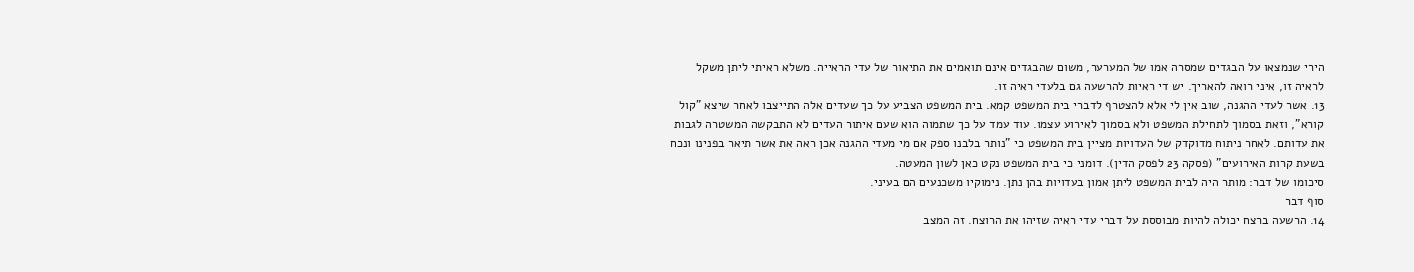הירי שנמצאו על הבגדים שמסרה אמו של המערער, משום שהבגדים אינם תואמים את התיאור של עדי הראייה. משלא ראיתי ליתן משקל לראיה זו, איני רואה להאריך. יש די ראיות להרשעה גם בלעדי ראיה זו.
13. אשר לעדי ההגנה, שוב אין לי אלא להצטרף לדברי בית המשפט קמא. בית המשפט הצביע על כך שעדים אלה התייצבו לאחר שיצא "קול קורא", וזאת בסמוך לתחילת המשפט ולא בסמוך לאירוע עצמו. עוד עמד על כך שתמוה הוא שעם איתור העדים לא התבקשה המשטרה לגבות את עדותם. לאחר ניתוח מדוקדק של העדויות מציין בית המשפט כי "נותר בלבנו ספק אם מי מעדי ההגנה אכן ראה את אשר תיאר בפנינו ונכח בשעת קרות האירועים" (פסקה 23 לפסק הדין). דומני כי בית המשפט נקט כאן לשון המעטה.
סיכומו של דבר: מותר היה לבית המשפט ליתן אמון בעדויות בהן נתן. נימוקיו משכנעים הם בעיני.
סוף דבר
14. הרשעה ברצח יכולה להיות מבוססת על דברי עדי ראיה שזיהו את הרוצח. זה המצב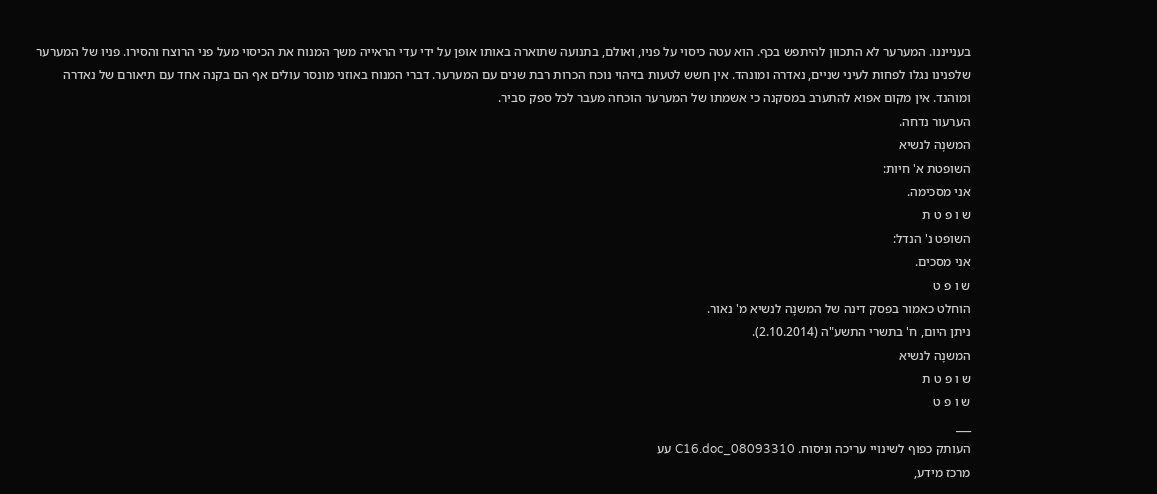בענייננו. המערער לא התכוון להיתפש בכף. הוא עטה כיסוי על פניו, ואולם, בתנועה שתוארה באותו אופן על ידי עדי הראייה משך המנוח את הכיסוי מעל פני הרוצח והסירו. פניו של המערער שלפנינו נגלו לפחות לעיני שניים, נאדרה ומונהד. אין חשש לטעות בזיהוי נוכח הכרות רבת שנים עם המערער. דברי המנוח באוזני מונסר עולים אף הם בקנה אחד עם תיאורם של נאדרה ומוהנד. אין מקום אפוא להתערב במסקנה כי אשמתו של המערער הוכחה מעבר לכל ספק סביר.
הערעור נדחה.
המשנָה לנשיא
השופטת א' חיות:
אני מסכימה.
ש ו פ ט ת
השופט נ' הנדל:
אני מסכים.
ש ו פ ט
הוחלט כאמור בפסק דינה של המשנָה לנשיא מ' נאור.
ניתן היום, ח' בתשרי התשע"ה (2.10.2014).
המשנָה לנשיא
ש ו פ ט ת
ש ו פ ט
___
העותק כפוף לשינויי עריכה וניסוח. 08093310_C16.doc עע
מרכז מידע,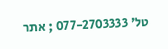טל' 077-2703333 ; אתר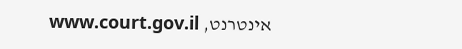אינטרנט, www.court.gov.il